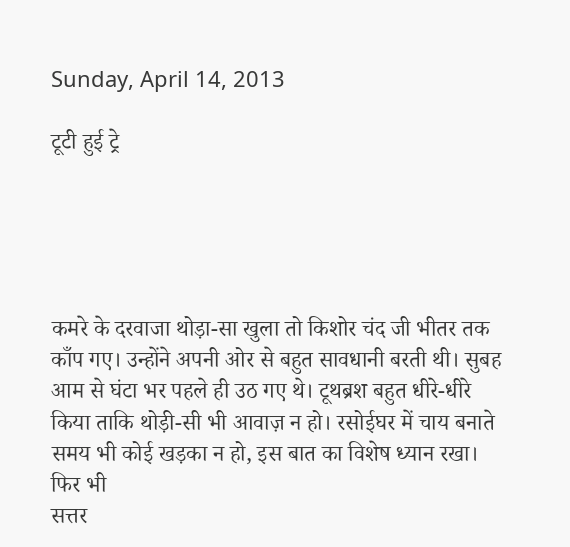Sunday, April 14, 2013

टूटी हुई ट्रे





कमरे के दरवाजा थोड़ा-सा खुला तो किशोर चंद जी भीतर तक काँप गए। उन्होंने अपनी ओर से बहुत सावधानी बरती थी। सुबह आम से घंटा भर पहले ही उठ गए थे। टूथब्रश बहुत धीरे-धीरे किया ताकि थोड़ी-सी भी आवाज़ न हो। रसोईघर में चाय बनाते समय भी कोई खड़का न हो, इस बात का विशेष ध्यान रखा। फिर भी
सत्तर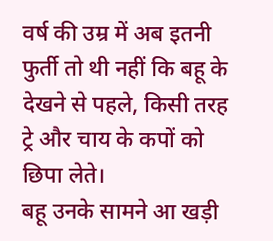वर्ष की उम्र में अब इतनी फुर्ती तो थी नहीं कि बहू के देखने से पहले, किसी तरह ट्रे और चाय के कपों को छिपा लेते।
बहू उनके सामने आ खड़ी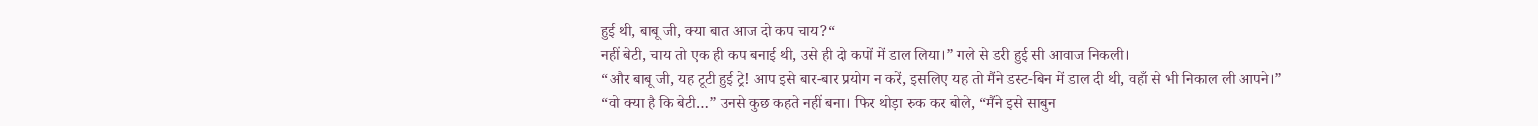हुई थी, बाबू जी, क्या बात आज दो कप चाय?“
नहीं बेटी, चाय तो एक ही कप बनाई थी, उसे ही दो कपों में डाल लिया।” गले से डरी हुई सी आवाज निकली।
“और बाबू जी, यह टूटी हुई ट्रे! आप इसे बार-बार प्रयोग न करें, इसलिए यह तो मैंने डस्ट-बिन में डाल दी थी, वहाँ से भी निकाल ली आपने।”
“वो क्या है कि बेटी…” उनसे कुछ कहते नहीं बना। फिर थोड़ा रुक कर बोले, “मैंने इसे साबुन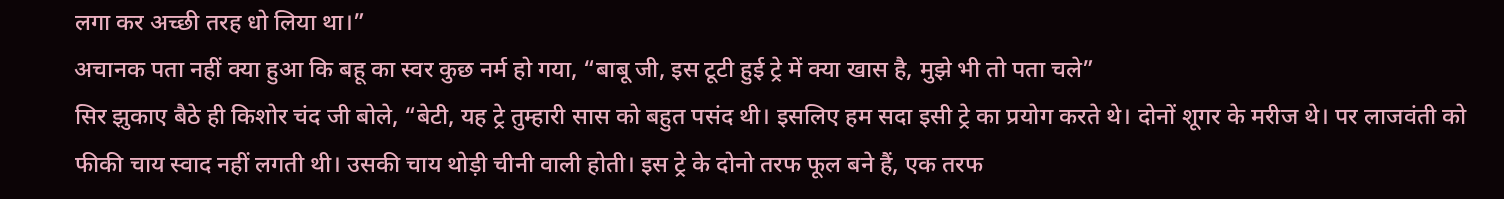लगा कर अच्छी तरह धो लिया था।”
अचानक पता नहीं क्या हुआ कि बहू का स्वर कुछ नर्म हो गया, “बाबू जी, इस टूटी हुई ट्रे में क्या खास है, मुझे भी तो पता चले”
सिर झुकाए बैठे ही किशोर चंद जी बोले, “बेटी, यह ट्रे तुम्हारी सास को बहुत पसंद थी। इसलिए हम सदा इसी ट्रे का प्रयोग करते थे। दोनों शूगर के मरीज थे। पर लाजवंती को फीकी चाय स्वाद नहीं लगती थी। उसकी चाय थोड़ी चीनी वाली होती। इस ट्रे के दोनो तरफ फूल बने हैं, एक तरफ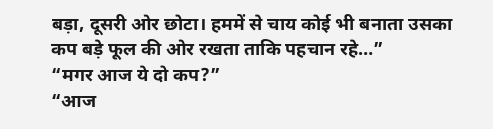बड़ा, दूसरी ओर छोटा। हममें से चाय कोई भी बनाता उसका कप बड़े फूल की ओर रखता ताकि पहचान रहे…”
“मगर आज ये दो कप?”
“आज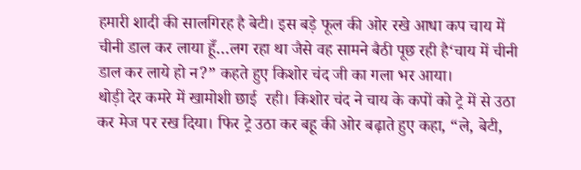हमारी शादी की सालगिरह है बेटी। इस बड़े फूल की ओर रखे आधा कप चाय में चीनी डाल कर लाया हूँ…लग रहा था जैसे वह सामने बैठी पूछ रही है‘चाय में चीनी डाल कर लाये हो न?” कहते हुए किशोर चंद जी का गला भर आया।
थोड़ी देर कमरे में खामोशी छाई  रही। किशोर चंद ने चाय के कपों को ट्रे में से उठा कर मेज पर रख दिया। फिर ट्रे उठा कर बहू की ओर बढ़ाते हुए कहा, “ले, बेटी,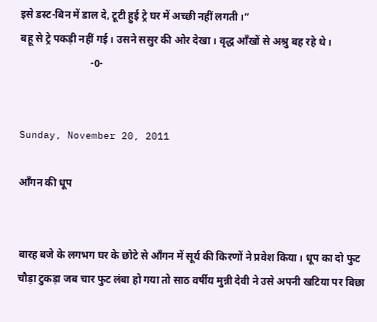इसे डस्ट-बिन में डाल दे, टूटी हुई ट्रे घर में अच्छी नहीं लगती।”
बहू से ट्रे पकड़ी नहीं गई। उसने ससुर की ओर देखा। वृद्ध आँखों से अश्रु बह रहे थे।
                           -0-


Sunday, November 20, 2011

आँगन की धूप


बारह बजे के लगभग घर के छोटे से आँगन में सूर्य की किरणों ने प्रवेश किया। धूप का दो फुट चौड़ा टुकड़ा जब चार फुट लंबा हो गया तो साठ वर्षीय मुन्नी देवी ने उसे अपनी खटिया पर बिछा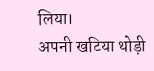लिया।
अपनी खटिया थोड़ी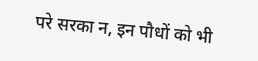परे सरका न, इन पौधों को भी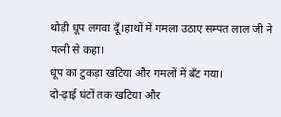थोड़ी धूप लगवा दूँ।हाथों में गमला उठाए सम्पत लाल जी ने पत्नी से कहा।
धूप का टुकड़ा खटिया और गमलों में बँट गया।
दो-ढ़ाई घंटों तक खटिया और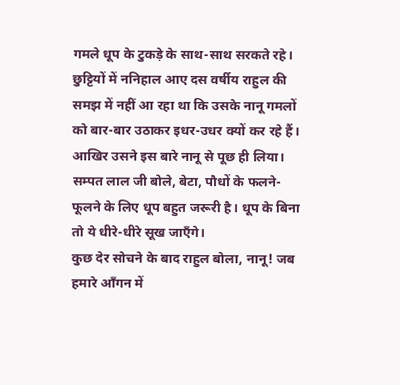गमले धूप के टुकड़े के साथ-साथ सरकते रहे।
छुट्टियों में ननिहाल आए दस वर्षीय राहुल की समझ में नहीं आ रहा था कि उसके नानू गमलों को बार-बार उठाकर इधर-उधर क्यों कर रहे हैं। आखिर उसने इस बारे नानू से पूछ ही लिया।
सम्पत लाल जी बोले, बेटा, पौधों के फलने-फूलने के लिए धूप बहुत जरूरी है। धूप के बिना तो ये धीरे-धीरे सूख जाएँगे।
कुछ देर सोचने के बाद राहुल बोला, नानू! जब हमारे आँगन में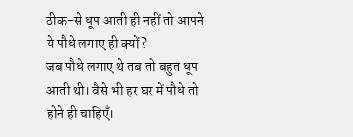ठीक-से धूप आती ही नहीं तो आपने ये पौधे लगाए ही क्यों?
जब पौधे लगाए थे तब तो बहुत धूप आती थी। वैसे भी हर घर में पौधे तो होने ही चाहिएँ।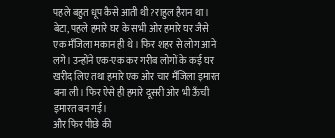पहले बहुत धूप कैसे आती थी?राहुल हैरान था।
बेटा, पहले हमारे घर के सभी ओर हमारे घर जैसे एक मँजिला मकान ही थे। फिर शहर से लोग आने लगे। उन्होंने एक-एक कर गरीब लोगों के कई घर खरीद लिए तथा हमारे एक ओर चार मँजिला इमारत बना ली। फिर ऐसे ही हमारे दूसरी ओर भी ऊँची इमारत बन गई।
और फिर पीछे की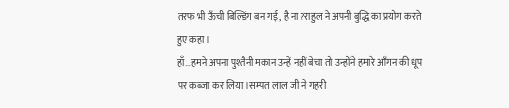तरफ भी ऊँची बिल्डिंग बन गई, है ना?राहुल ने अपनी बुद्धि का प्रयोग करते हुए कहा।
हाँ…हमने अपना पुश्तैनी मकान उन्हें नहीं बेचा तो उन्होंने हमारे आँगन की धूप पर कब्जा कर लिया।सम्पत लाल जी ने गहरी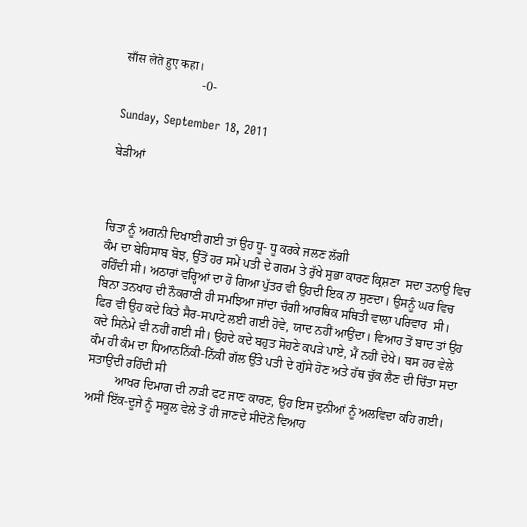साँस लेते हुए कहा।
                         -0-

Sunday, September 18, 2011

ਬੇੜੀਆਂ



ਚਿਤਾ ਨੂੰ ਅਗਨੀ ਦਿਖਾਈ ਗਈ ਤਾਂ ਉਹ ਧੂ- ਧੂ ਕਰਕੇ ਜਲਣ ਲੱਗੀ
ਕੰਮ ਦਾ ਬੇਹਿਸਾਬ ਬੋਝ, ਉੱਤੋਂ ਹਰ ਸਮੇਂ ਪਤੀ ਦੇ ਗਰਮ ਤੇ ਰੁੱਖੇ ਸੁਭਾ ਕਾਰਣ ਕ੍ਰਿਸ਼ਣਾ  ਸਦਾ ਤਨਾਉ ਵਿਚ ਰਹਿੰਦੀ ਸੀ। ਅਠਾਰਾਂ ਵਰ੍ਹਿਆਂ ਦਾ ਹੋ ਗਿਆ ਪੁੱਤਰ ਵੀ ਉਹਦੀ ਇਕ ਨਾ ਸੁਣਦਾ। ਉਸਨੂੰ ਘਰ ਵਿਚ ਬਿਨਾ ਤਨਖਾਹ ਦੀ ਨੌਕਰਾਣੀ ਹੀ ਸਮਝਿਆ ਜਾਂਦਾ ਚੰਗੀ ਆਰਥਿਕ ਸਥਿਤੀ ਵਾਲਾ ਪਰਿਵਾਰ  ਸੀ। ਫਿਰ ਵੀ ਉਹ ਕਦੇ ਕਿਤੇ ਸੈਰ-ਸਪਾਟੇ ਲਈ ਗਈ ਹੋਵੇ, ਯਾਦ ਨਹੀਂ ਆਉਂਦਾ। ਵਿਆਹ ਤੋਂ ਬਾਦ ਤਾਂ ਉਹ ਕਦੇ ਸਿਨੇਮੇ ਵੀ ਨਹੀਂ ਗਈ ਸੀ। ਉਹਦੇ ਕਦੇ ਬਹੁਤ ਸੋਹਣੇ ਕਪੜੇ ਪਾਏ, ਮੈਂ ਨਹੀਂ ਦੇਖੇ। ਬਸ ਹਰ ਵੇਲੇ ਕੰਮ ਹੀ ਕੰਮ ਦਾ ਧਿਆਨਨਿੱਕੀ-ਨਿੱਕੀ ਗੱਲ ਉੱਤੇ ਪਤੀ ਦੇ ਗੁੱਸੇ ਹੋਣ ਅਤੇ ਹੱਥ ਚੁੱਕ ਲੈਣ ਦੀ ਚਿੰਤਾ ਸਦਾ ਸਤਾਉਂਦੀ ਰਹਿੰਦੀ ਸੀ
         ਆਖਰ ਦਿਮਾਗ ਦੀ ਨਾੜੀ ਫਟ ਜਾਣ ਕਾਰਣ, ਉਹ ਇਸ ਦੁਨੀਆਂ ਨੂੰ ਅਲਵਿਦਾ ਕਹਿ ਗਈ।
ਅਸੀਂ ਇੱਕ-ਦੂਜੇ ਨੂੰ ਸਕੂਲ ਵੇਲੇ ਤੋਂ ਹੀ ਜਾਣਦੇ ਸੀਦੋਨੋਂ ਵਿਆਹ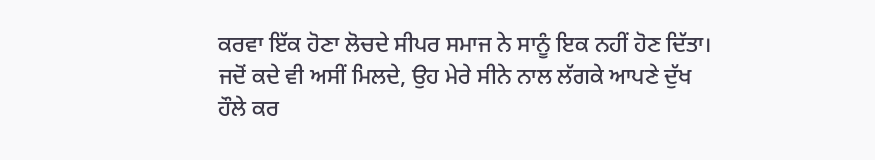ਕਰਵਾ ਇੱਕ ਹੋਣਾ ਲੋਚਦੇ ਸੀਪਰ ਸਮਾਜ ਨੇ ਸਾਨੂੰ ਇਕ ਨਹੀਂ ਹੋਣ ਦਿੱਤਾ।
ਜਦੋਂ ਕਦੇ ਵੀ ਅਸੀਂ ਮਿਲਦੇ, ਉਹ ਮੇਰੇ ਸੀਨੇ ਨਾਲ ਲੱਗਕੇ ਆਪਣੇ ਦੁੱਖ ਹੌਲੇ ਕਰ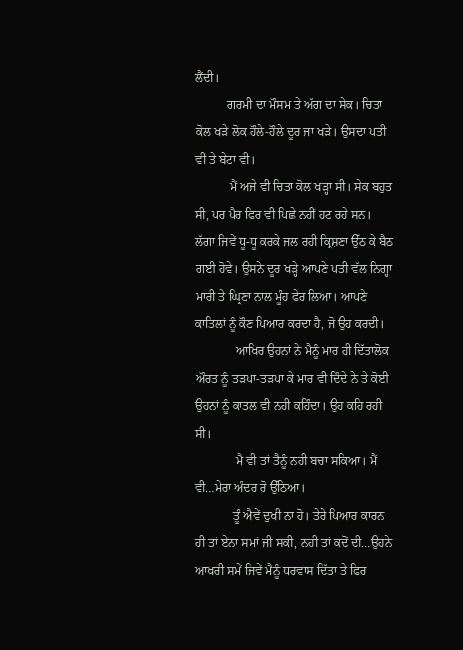ਲੈਂਦੀ।
          ਗਰਮੀ ਦਾ ਮੌਸਮ ਤੇ ਅੱਗ ਦਾ ਸੇਕ। ਚਿਤਾ ਕੋਲ ਖੜੇ ਲੋਕ ਹੌਲੇ-ਹੌਲੇ ਦੂਰ ਜਾ ਖੜੇ। ਉਸਦਾ ਪਤੀ ਵੀ ਤੇ ਬੇਟਾ ਵੀ।
           ਮੈਂ ਅਜੇ ਵੀ ਚਿਤਾ ਕੋਲ ਖੜ੍ਹਾ ਸੀ। ਸੇਕ ਬਹੁਤ ਸੀ, ਪਰ ਪੈਰ ਫਿਰ ਵੀ ਪਿਛੇ ਨਹੀਂ ਹਟ ਰਹੇ ਸਨ। ਲੱਗਾ ਜਿਵੇਂ ਧੂ-ਧੂ ਕਰਕੇ ਜਲ ਰਹੀ ਕ੍ਰਿਸ਼ਣਾ ਉੱਠ ਕੇ ਬੈਠ ਗਈ ਹੋਵੇ। ਉਸਨੇ ਦੂਰ ਖੜ੍ਹੇ ਆਪਣੇ ਪਤੀ ਵੱਲ ਨਿਗ੍ਹਾ ਮਾਰੀ ਤੇ ਘ੍ਰਿਣਾ ਨਾਲ ਮੂੰਹ ਫੇਰ ਲਿਆ। ਆਪਣੇ ਕਾਤਿਲਾਂ ਨੂੰ ਕੌਣ ਪਿਆਰ ਕਰਦਾ ਹੈ, ਜੋ ਉਹ ਕਰਦੀ।
             ਆਖਿਰ ਉਹਨਾਂ ਨੇ ਮੈਨੂੰ ਮਾਰ ਹੀ ਦਿੱਤਾਲੋਕ ਔਰਤ ਨੂੰ ਤਡ਼ਪਾ-ਤਡ਼ਪਾ ਕੇ ਮਾਰ ਵੀ ਦਿੰਦੇ ਨੇ ਤੇ ਕੋਈ ਉਹਨਾਂ ਨੂੰ ਕਾਤਲ ਵੀ ਨਹੀ ਕਹਿੰਦਾ। ਉਹ ਕਹਿ ਰਹੀ ਸੀ।
             ਮੈ ਵੀ ਤਾਂ ਤੈਨੂੰ ਨਹੀ ਬਚਾ ਸਕਿਆ। ਮੈਂ ਵੀ…ਮੇਰਾ ਅੰਦਰ ਰੋ ਉੱਠਿਆ।
            ਤੂੰ ਐਵੇਂ ਦੁਖੀ ਨਾ ਹੋ। ਤੇਰੇ ਪਿਆਰ ਕਾਰਨ ਹੀ ਤਾਂ ਏਨਾ ਸਮਾਂ ਜੀ ਸਕੀ, ਨਹੀ ਤਾਂ ਕਦੋਂ ਦੀ…ਉਹਨੇ ਆਖਰੀ ਸਮੇਂ ਜਿਵੇਂ ਮੈਨੂੰ ਧਰਵਾਸ ਦਿੱਤਾ ਤੇ ਫਿਰ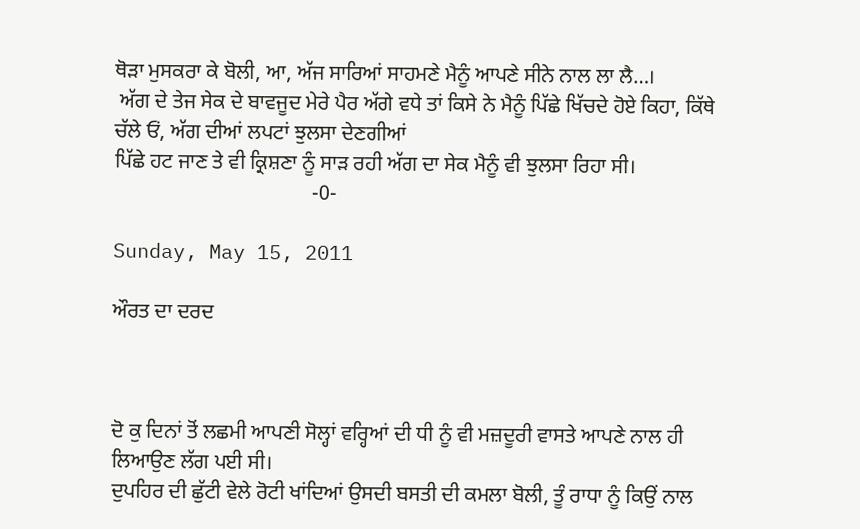ਥੋੜਾ ਮੁਸਕਰਾ ਕੇ ਬੋਲੀ, ਆ, ਅੱਜ ਸਾਰਿਆਂ ਸਾਹਮਣੇ ਮੈਨੂੰ ਆਪਣੇ ਸੀਨੇ ਨਾਲ ਲਾ ਲੈ…।
 ਅੱਗ ਦੇ ਤੇਜ ਸੇਕ ਦੇ ਬਾਵਜੂਦ ਮੇਰੇ ਪੈਰ ਅੱਗੇ ਵਧੇ ਤਾਂ ਕਿਸੇ ਨੇ ਮੈਨੂੰ ਪਿੱਛੇ ਖਿੱਚਦੇ ਹੋਏ ਕਿਹਾ, ਕਿੱਥੇ ਚੱਲੇ ਓਂ, ਅੱਗ ਦੀਆਂ ਲਪਟਾਂ ਝੁਲਸਾ ਦੇਣਗੀਆਂ
ਪਿੱਛੇ ਹਟ ਜਾਣ ਤੇ ਵੀ ਕ੍ਰਿਸ਼ਣਾ ਨੂੰ ਸਾੜ ਰਹੀ ਅੱਗ ਦਾ ਸੇਕ ਮੈਨੂੰ ਵੀ ਝੁਲਸਾ ਰਿਹਾ ਸੀ।
                                      -0-

Sunday, May 15, 2011

ਔਰਤ ਦਾ ਦਰਦ



ਦੋ ਕੁ ਦਿਨਾਂ ਤੋਂ ਲਛਮੀ ਆਪਣੀ ਸੋਲ੍ਹਾਂ ਵਰ੍ਹਿਆਂ ਦੀ ਧੀ ਨੂੰ ਵੀ ਮਜ਼ਦੂਰੀ ਵਾਸਤੇ ਆਪਣੇ ਨਾਲ ਹੀ ਲਿਆਉਣ ਲੱਗ ਪਈ ਸੀ।
ਦੁਪਹਿਰ ਦੀ ਛੁੱਟੀ ਵੇਲੇ ਰੋਟੀ ਖਾਂਦਿਆਂ ਉਸਦੀ ਬਸਤੀ ਦੀ ਕਮਲਾ ਬੋਲੀ, ਤੂੰ ਰਾਧਾ ਨੂੰ ਕਿਉਂ ਨਾਲ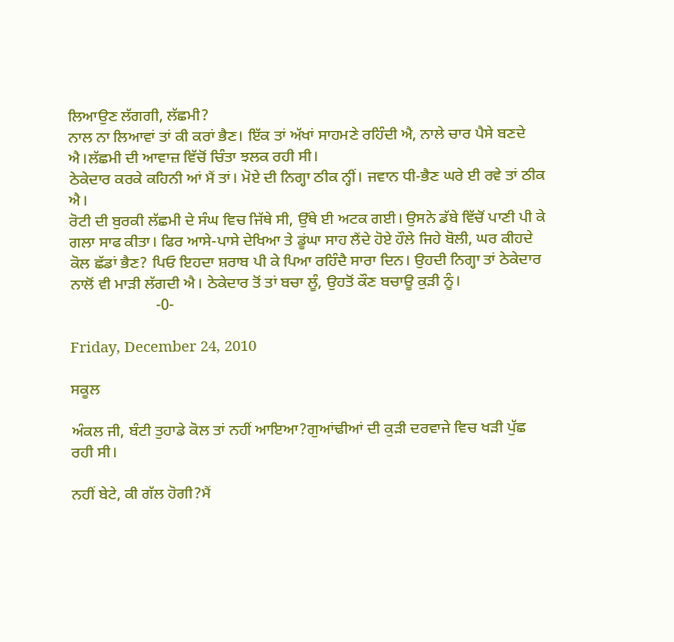ਲਿਆਉਣ ਲੱਗਗੀ, ਲੱਛਮੀ?
ਨਾਲ ਨਾ ਲਿਆਵਾਂ ਤਾਂ ਕੀ ਕਰਾਂ ਭੈਣ। ਇੱਕ ਤਾਂ ਅੱਖਾਂ ਸਾਹਮਣੇ ਰਹਿੰਦੀ ਐ, ਨਾਲੇ ਚਾਰ ਪੈਸੇ ਬਣਦੇ ਐ।ਲੱਛਮੀ ਦੀ ਆਵਾਜ਼ ਵਿੱਚੋਂ ਚਿੰਤਾ ਝਲਕ ਰਹੀ ਸੀ।
ਠੇਕੇਦਾਰ ਕਰਕੇ ਕਹਿਨੀ ਆਂ ਮੈਂ ਤਾਂ। ਮੋਏ ਦੀ ਨਿਗ੍ਹਾ ਠੀਕ ਨ੍ਹੀਂ। ਜਵਾਨ ਧੀ-ਭੈਣ ਘਰੇ ਈ ਰਵੇ ਤਾਂ ਠੀਕ ਐ।
ਰੋਟੀ ਦੀ ਬੁਰਕੀ ਲੱਛਮੀ ਦੇ ਸੰਘ ਵਿਚ ਜਿੱਥੇ ਸੀ, ਉੱਥੇ ਈ ਅਟਕ ਗਈ। ਉਸਨੇ ਡੱਬੇ ਵਿੱਚੋਂ ਪਾਣੀ ਪੀ ਕੇ ਗਲਾ ਸਾਫ ਕੀਤਾ। ਫਿਰ ਆਸੇ-ਪਾਸੇ ਦੇਖਿਆ ਤੇ ਡੂਂਘਾ ਸਾਹ ਲੈਂਦੇ ਹੋਏ ਹੌਲੇ ਜਿਹੇ ਬੋਲੀ, ਘਰ ਕੀਹਦੇ ਕੋਲ ਛੱਡਾਂ ਭੈਣ? ਪਿਓ ਇਹਦਾ ਸ਼ਰਾਬ ਪੀ ਕੇ ਪਿਆ ਰਹਿੰਦੈ ਸਾਰਾ ਦਿਨ। ਉਹਦੀ ਨਿਗ੍ਹਾ ਤਾਂ ਠੇਕੇਦਾਰ ਨਾਲੋਂ ਵੀ ਮਾੜੀ ਲੱਗਦੀ ਐ। ਠੇਕੇਦਾਰ ਤੋਂ ਤਾਂ ਬਚਾ ਲੂੰ, ਉਹਤੋਂ ਕੌਣ ਬਚਾਊ ਕੁੜੀ ਨੂੰ।
                      -0-

Friday, December 24, 2010

ਸਕੂਲ

ਅੰਕਲ ਜੀ, ਬੰਟੀ ਤੁਹਾਡੇ ਕੋਲ ਤਾਂ ਨਹੀਂ ਆਇਆ?ਗੁਆਂਢੀਆਂ ਦੀ ਕੁਡ਼ੀ ਦਰਵਾਜੇ ਵਿਚ ਖਡ਼ੀ ਪੁੱਛ ਰਹੀ ਸੀ।

ਨਹੀਂ ਬੇਟੇ, ਕੀ ਗੱਲ ਹੋਗੀ?ਮੈਂ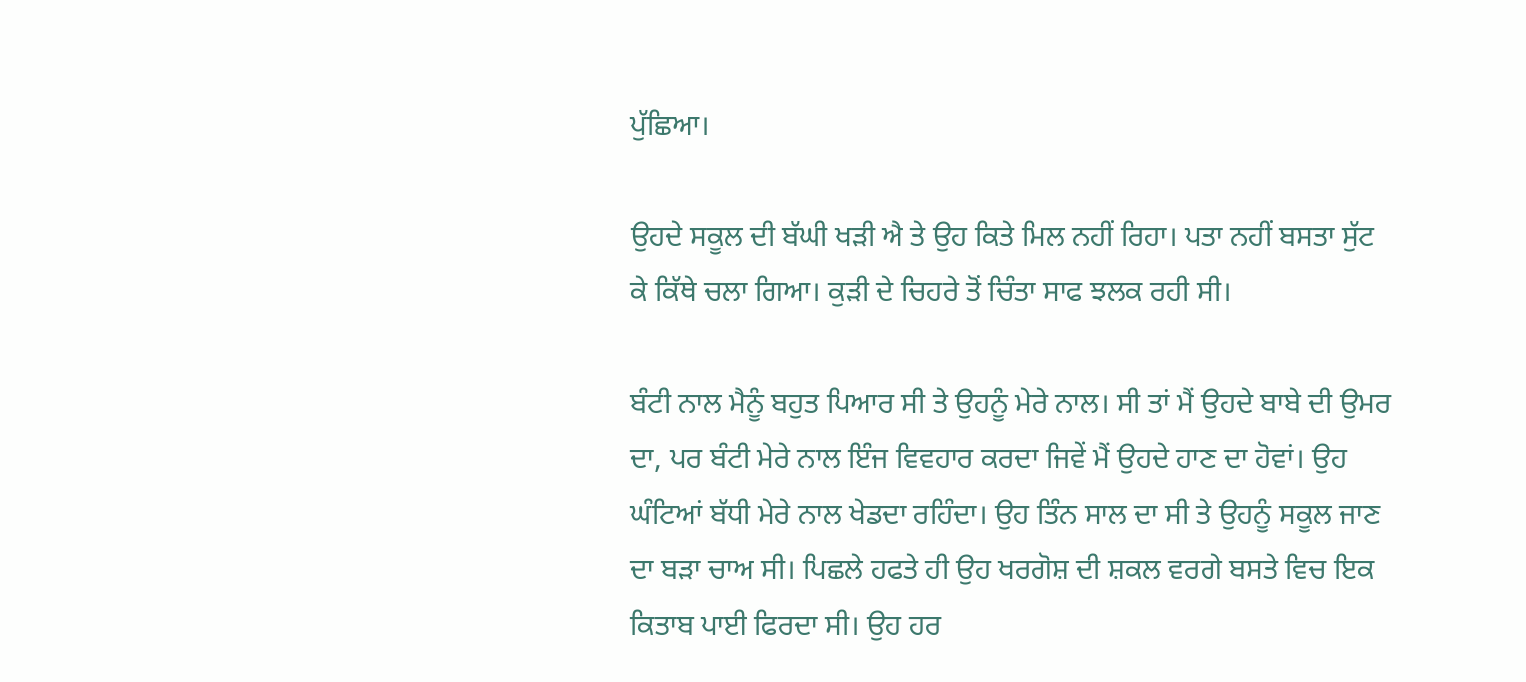ਪੁੱਛਿਆ।

ਉਹਦੇ ਸਕੂਲ ਦੀ ਬੱਘੀ ਖਡ਼ੀ ਐ ਤੇ ਉਹ ਕਿਤੇ ਮਿਲ ਨਹੀਂ ਰਿਹਾ। ਪਤਾ ਨਹੀਂ ਬਸਤਾ ਸੁੱਟ ਕੇ ਕਿੱਥੇ ਚਲਾ ਗਿਆ। ਕੁਡ਼ੀ ਦੇ ਚਿਹਰੇ ਤੋਂ ਚਿੰਤਾ ਸਾਫ ਝਲਕ ਰਹੀ ਸੀ।

ਬੰਟੀ ਨਾਲ ਮੈਨੂੰ ਬਹੁਤ ਪਿਆਰ ਸੀ ਤੇ ਉਹਨੂੰ ਮੇਰੇ ਨਾਲ। ਸੀ ਤਾਂ ਮੈਂ ਉਹਦੇ ਬਾਬੇ ਦੀ ਉਮਰ ਦਾ, ਪਰ ਬੰਟੀ ਮੇਰੇ ਨਾਲ ਇੰਜ ਵਿਵਹਾਰ ਕਰਦਾ ਜਿਵੇਂ ਮੈਂ ਉਹਦੇ ਹਾਣ ਦਾ ਹੋਵਾਂ। ਉਹ ਘੰਟਿਆਂ ਬੱਧੀ ਮੇਰੇ ਨਾਲ ਖੇਡਦਾ ਰਹਿੰਦਾ। ਉਹ ਤਿੰਨ ਸਾਲ ਦਾ ਸੀ ਤੇ ਉਹਨੂੰ ਸਕੂਲ ਜਾਣ ਦਾ ਬਡ਼ਾ ਚਾਅ ਸੀ। ਪਿਛਲੇ ਹਫਤੇ ਹੀ ਉਹ ਖਰਗੋਸ਼ ਦੀ ਸ਼ਕਲ ਵਰਗੇ ਬਸਤੇ ਵਿਚ ਇਕ ਕਿਤਾਬ ਪਾਈ ਫਿਰਦਾ ਸੀ। ਉਹ ਹਰ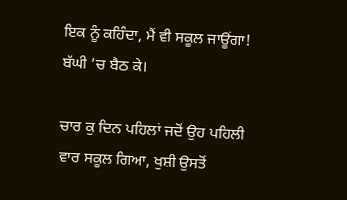ਇਕ ਨੂੰ ਕਹਿੰਦਾ, ਮੈਂ ਵੀ ਸਕੂਲ ਜਾਊਂਗਾ! ਬੱਘੀ ’ਚ ਬੈਠ ਕੇ।

ਚਾਰ ਕੁ ਦਿਨ ਪਹਿਲਾਂ ਜਦੋਂ ਉਹ ਪਹਿਲੀ ਵਾਰ ਸਕੂਲ ਗਿਆ, ਖੁਸ਼ੀ ਉਸਤੋਂ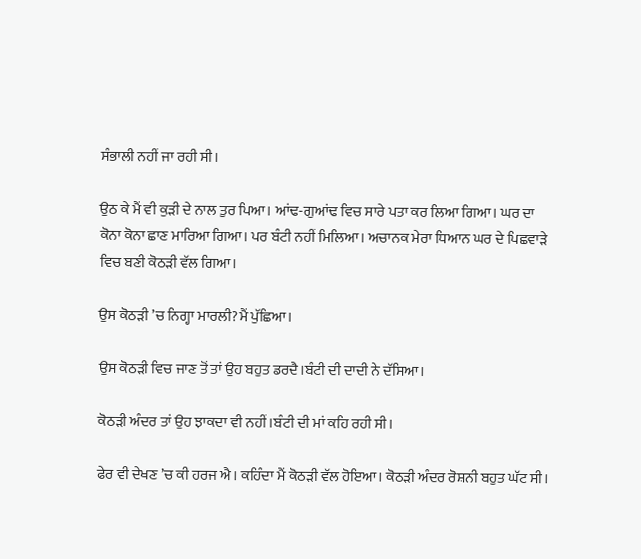ਸੰਭਾਲੀ ਨਹੀਂ ਜਾ ਰਹੀ ਸੀ।

ਉਠ ਕੇ ਮੈਂ ਵੀ ਕੁਡ਼ੀ ਦੇ ਨਾਲ ਤੁਰ ਪਿਆ। ਆਂਢ-ਗੁਆਂਢ ਵਿਚ ਸਾਰੇ ਪਤਾ ਕਰ ਲਿਆ ਗਿਆ। ਘਰ ਦਾ ਕੋਨਾ ਕੋਨਾ ਛਾਣ ਮਾਰਿਆ ਗਿਆ। ਪਰ ਬੰਟੀ ਨਹੀਂ ਮਿਲਿਆ। ਅਚਾਨਕ ਮੇਰਾ ਧਿਆਨ ਘਰ ਦੇ ਪਿਛਵਾਡ਼ੇ ਵਿਚ ਬਣੀ ਕੋਠਡ਼ੀ ਵੱਲ ਗਿਆ।

ਉਸ ਕੋਠਡ਼ੀ ’ਚ ਨਿਗ੍ਹਾ ਮਾਰਲੀ?ਮੈਂ ਪੁੱਛਿਆ।

ਉਸ ਕੋਠਡ਼ੀ ਵਿਚ ਜਾਣ ਤੋਂ ਤਾਂ ਉਹ ਬਹੁਤ ਡਰਦੈ।ਬੰਟੀ ਦੀ ਦਾਦੀ ਨੇ ਦੱਸਿਆ।

ਕੋਠਡ਼ੀ ਅੰਦਰ ਤਾਂ ਉਹ ਝਾਕਦਾ ਵੀ ਨਹੀਂ।ਬੰਟੀ ਦੀ ਮਾਂ ਕਹਿ ਰਹੀ ਸੀ।

ਫੇਰ ਵੀ ਦੇਖਣ ’ਚ ਕੀ ਹਰਜ ਐ। ਕਹਿੰਦਾ ਮੈਂ ਕੋਠਡ਼ੀ ਵੱਲ ਹੋਇਆ। ਕੋਠਡ਼ੀ ਅੰਦਰ ਰੋਸ਼ਨੀ ਬਹੁਤ ਘੱਟ ਸੀ।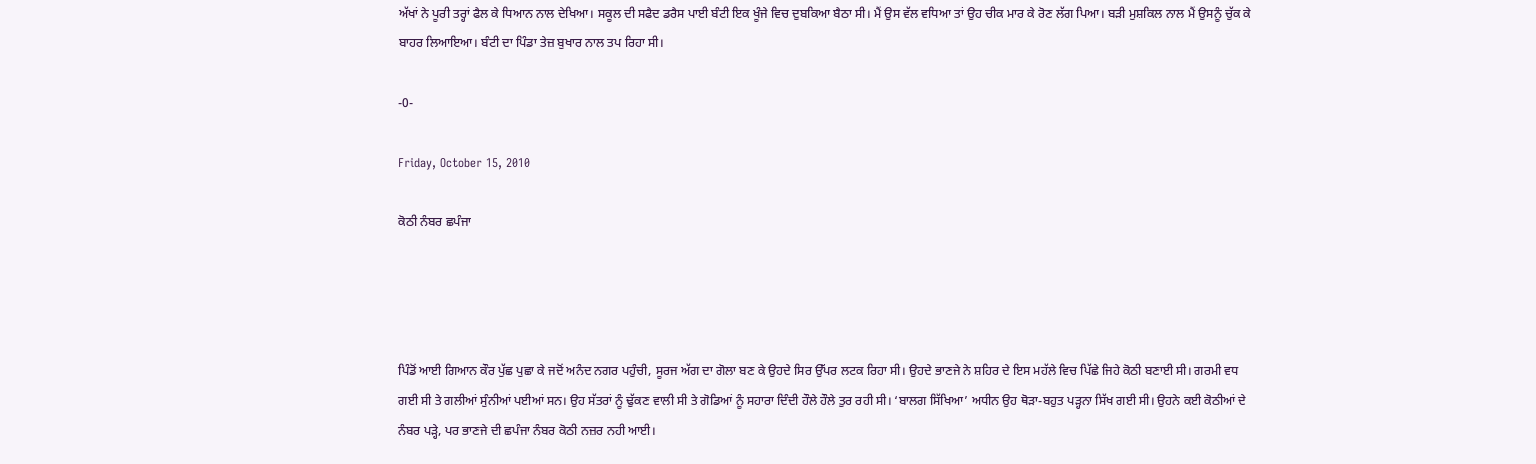ਅੱਖਾਂ ਨੇ ਪੂਰੀ ਤਰ੍ਹਾਂ ਫੈਲ ਕੇ ਧਿਆਨ ਨਾਲ ਦੇਖਿਆ। ਸਕੂਲ ਦੀ ਸਫੈਦ ਡਰੈਸ ਪਾਈ ਬੰਟੀ ਇਕ ਖੂੰਜੇ ਵਿਚ ਦੁਬਕਿਆ ਬੈਠਾ ਸੀ। ਮੈਂ ਉਸ ਵੱਲ ਵਧਿਆ ਤਾਂ ਉਹ ਚੀਕ ਮਾਰ ਕੇ ਰੋਣ ਲੱਗ ਪਿਆ। ਬਡ਼ੀ ਮੁਸ਼ਕਿਲ ਨਾਲ ਮੈਂ ਉਸਨੂੰ ਚੁੱਕ ਕੇ ਬਾਹਰ ਲਿਆਇਆ। ਬੰਟੀ ਦਾ ਪਿੰਡਾ ਤੇਜ਼ ਬੁਖਾਰ ਨਾਲ ਤਪ ਰਿਹਾ ਸੀ।

-0-

Friday, October 15, 2010

ਕੋਠੀ ਨੰਬਰ ਛਪੰਜਾ




ਪਿੰਡੋਂ ਆਈ ਗਿਆਨ ਕੌਰ ਪੁੱਛ ਪੁਛਾ ਕੇ ਜਦੋਂ ਅਨੰਦ ਨਗਰ ਪਹੁੰਚੀ, ਸੂਰਜ ਅੱਗ ਦਾ ਗੋਲਾ ਬਣ ਕੇ ਉਹਦੇ ਸਿਰ ਉੱਪਰ ਲਟਕ ਰਿਹਾ ਸੀ। ਉਹਦੇ ਭਾਣਜੇ ਨੇ ਸ਼ਹਿਰ ਦੇ ਇਸ ਮਹੱਲੇ ਵਿਚ ਪਿੱਛੇ ਜਿਹੇ ਕੋਠੀ ਬਣਾਈ ਸੀ। ਗਰਮੀ ਵਧ ਗਈ ਸੀ ਤੇ ਗਲੀਆਂ ਸੁੰਨੀਆਂ ਪਈਆਂ ਸਨ। ਉਹ ਸੱਤਰਾਂ ਨੂੰ ਢੁੱਕਣ ਵਾਲੀ ਸੀ ਤੇ ਗੋਡਿਆਂ ਨੂੰ ਸਹਾਰਾ ਦਿੰਦੀ ਹੌਲੇ ਹੌਲੇ ਤੁਰ ਰਹੀ ਸੀ। ‘ਬਾਲਗ ਸਿੱਖਿਆ’ ਅਧੀਨ ਉਹ ਥੋਡ਼ਾ-ਬਹੁਤ ਪਡ਼੍ਹਨਾ ਸਿੱਖ ਗਈ ਸੀ। ਉਹਨੇ ਕਈ ਕੋਠੀਆਂ ਦੇ ਨੰਬਰ ਪਡ਼੍ਹੇ, ਪਰ ਭਾਣਜੇ ਦੀ ਛਪੰਜਾ ਨੰਬਰ ਕੋਠੀ ਨਜ਼ਰ ਨਹੀ ਆਈ।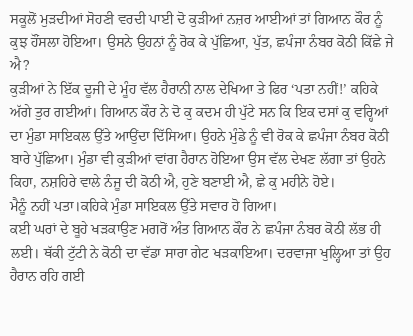ਸਕੂਲੋਂ ਮੁਡ਼ਦੀਆਂ ਸੋਹਣੀ ਵਰਦੀ ਪਾਈ ਦੋ ਕੁਡ਼ੀਆਂ ਨਜ਼ਰ ਆਈਆਂ ਤਾਂ ਗਿਆਨ ਕੌਰ ਨੂੰ ਕੁਝ ਹੌਂਸਲਾ ਹੋਇਆ। ਉਸਨੇ ਉਹਨਾਂ ਨੂੰ ਰੋਕ ਕੇ ਪੁੱਛਿਆ, ਪੁੱਤ, ਛਪੰਜਾ ਨੰਬਰ ਕੋਠੀ ਕਿੱਛੇ ਜੇ ਐ?
ਕੁਡ਼ੀਆਂ ਨੇ ਇੱਕ ਦੂਜੀ ਦੇ ਮੂੰਹ ਵੱਲ ਹੈਰਾਨੀ ਨਾਲ ਦੇਖਿਆ ਤੇ ਫਿਰ ‘ਪਤਾ ਨਹੀਂ!’ ਕਹਿਕੇ ਅੱਗੇ ਤੁਰ ਗਈਆਂ। ਗਿਆਨ ਕੌਰ ਨੇ ਦੋ ਕੁ ਕਦਮ ਹੀ ਪੁੱਟੇ ਸਨ ਕਿ ਇਕ ਦਸਾਂ ਕੁ ਵਰ੍ਹਿਆਂ ਦਾ ਮੁੰਡਾ ਸਾਇਕਲ ਉੱਤੇ ਆਉਂਦਾ ਦਿੱਸਿਆ। ਉਹਨੇ ਮੁੰਡੇ ਨੂੰ ਵੀ ਰੋਕ ਕੇ ਛਪੰਜਾ ਨੰਬਰ ਕੋਠੀ ਬਾਰੇ ਪੁੱਛਿਆ। ਮੁੰਡਾ ਵੀ ਕੁਡ਼ੀਆਂ ਵਾਂਗ ਹੈਰਾਨ ਹੋਇਆ ਉਸ ਵੱਲ ਦੇਖਣ ਲੱਗਾ ਤਾਂ ਉਹਨੇ ਕਿਹਾ, ਨਸ਼ਹਿਰੇ ਵਾਲੇ ਨੰਜੂ ਦੀ ਕੋਠੀ ਐ, ਹੁਣੇ ਬਣਾਈ ਐ, ਛੇ ਕੁ ਮਹੀਨੇ ਹੋਏ।
ਮੈਨੂੰ ਨਹੀਂ ਪਤਾ।ਕਹਿਕੇ ਮੁੰਡਾ ਸਾਇਕਲ ਉੱਤੇ ਸਵਾਰ ਹੋ ਗਿਆ।
ਕਈ ਘਰਾਂ ਦੇ ਬੂਹੇ ਖਡ਼ਕਾਉਣ ਮਗਰੋਂ ਅੰਤ ਗਿਆਨ ਕੌਰ ਨੇ ਛਪੰਜਾ ਨੰਬਰ ਕੋਠੀ ਲੱਭ ਹੀ ਲਈ। ਥੱਕੀ ਟੁੱਟੀ ਨੇ ਕੋਠੀ ਦਾ ਵੱਡਾ ਸਾਰਾ ਗੇਟ ਖਡ਼ਕਾਇਆ। ਦਰਵਾਜਾ ਖੁਲ੍ਹਿਆ ਤਾਂ ਉਹ ਹੈਰਾਨ ਰਹਿ ਗਈ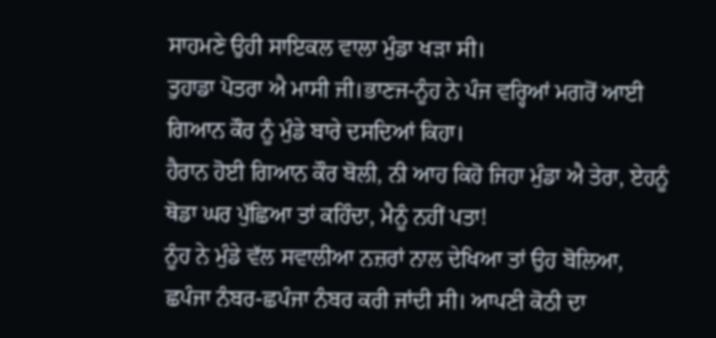ਸਾਹਮਣੇ ਉਹੀ ਸਾਇਕਲ ਵਾਲਾ ਮੁੰਡਾ ਖਡ਼ਾ ਸੀ।
ਤੁਹਾਡਾ ਪੋਤਰਾ ਐ ਮਾਸੀ ਜੀ।ਭਾਣਜ-ਨੂੰਹ ਨੇ ਪੰਜ ਵਰ੍ਹਿਆਂ ਮਗਰੋਂ ਆਈ ਗਿਆਨ ਕੌਰ ਨੂੰ ਮੁੰਡੇ ਬਾਰੇ ਦਸਦਿਆਂ ਕਿਹਾ।
ਹੈਰਾਨ ਹੋਈ ਗਿਆਨ ਕੌਰ ਬੋਲੀ, ਨੀ ਆਹ ਕਿਹੋ ਜਿਹਾ ਮੁੰਡਾ ਐ ਤੇਰਾ, ਏਹਨੂੰ ਥੋਡਾ ਘਰ ਪੁੱਛਿਆ ਤਾਂ ਕਹਿੰਦਾ, ਮੈਨੂੰ ਨਹੀਂ ਪਤਾ!
ਨੂੰਹ ਨੇ ਮੁੰਡੇ ਵੱਲ ਸਵਾਲੀਆ ਨਜ਼ਰਾਂ ਨਾਲ ਦੇਖਿਆ ਤਾਂ ਉਹ ਬੋਲਿਆ, ਛਪੰਜਾ ਨੰਬਰ-ਛਪੰਜਾ ਨੰਬਰ ਕਰੀ ਜਾਂਦੀ ਸੀ। ਆਪਣੀ ਕੋਠੀ ਦਾ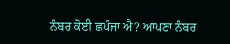ਨੰਬਰ ਕੋਈ ਛਪੰਜਾ ਐ? ਆਪਣਾ ਨੰਬਰ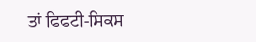ਤਾਂ ਫਿਫਟੀ-ਸਿਕਸ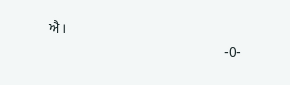ਐ।
                                                -0-